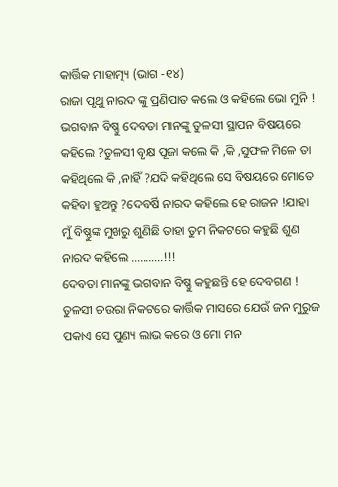କାର୍ତ୍ତିକ ମାହାତ୍ମ୍ୟ (ଭାଗ -୧୪)
ରାଜା ପୃଥୁ ନାରଦ ଙ୍କୁ ପ୍ରଣିପାତ କଲେ ଓ କହିଲେ ଭୋ ମୁନି ! ଭଗବାନ ବିଷ୍ଣୁ ଦେବତା ମାନଙ୍କୁ ତୁଳସୀ ସ୍ଥାପନ ବିଷୟରେ କହିଲେ ?ତୁଳସୀ ବୃକ୍ଷ ପୂଜା କଲେ କି ,କି ,ସୁଫଳ ମିଳେ ତା କହିଥିଲେ କି ,ନାହିଁ ?ଯଦି କହିଥିଲେ ସେ ବିଷୟରେ ମୋତେ କହିବା ହୁଅନ୍ତୁ ?ଦେବର୍ଷି ନାରଦ କହିଲେ ହେ ରାଜନ !ଯାହା ମୁଁ ବିଷ୍ଣୁଙ୍କ ମୁଖରୁ ଶୁଣିଛି ତାହା ତୁମ ନିକଟରେ କହୁଛି ଶୁଣ ନାରଦ କହିଲେ ...........!!!
ଦେବତା ମାନଙ୍କୁ ଭଗବାନ ବିଷ୍ଣୁ କହୁଛନ୍ତି ହେ ଦେବଗଣ ! ତୁଳସୀ ଚଉରା ନିକଟରେ କାର୍ତ୍ତିକ ମାସରେ ଯେଉଁ ଜନ ମୁରୁଜ ପକାଏ ସେ ପୁଣ୍ୟ ଲାଭ କରେ ଓ ମୋ ମନ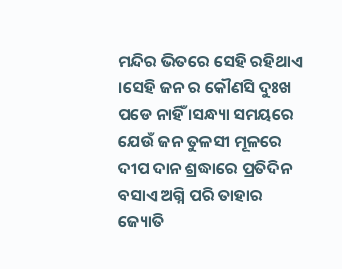ମନ୍ଦିର ଭିତରେ ସେହି ରହିଥାଏ ।ସେହି ଜନ ର କୌଣସି ଦୁଃଖ ପଡେ ନାହିଁ ।ସନ୍ଧ୍ୟା ସମୟରେ ଯେଉଁ ଜନ ତୁଳସୀ ମୂଳରେ ଦୀପ ଦାନ ଶ୍ରଦ୍ଧାରେ ପ୍ରତିଦିନ ବସାଏ ଅଗ୍ନି ପରି ତାହାର ଜ୍ୟୋତି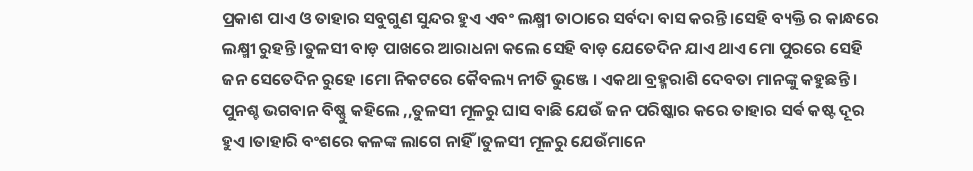ପ୍ରକାଶ ପାଏ ଓ ତାହାର ସବୁଗୁଣ ସୁନ୍ଦର ହୁଏ ଏବଂ ଲକ୍ଷ୍ମୀ ତାଠାରେ ସର୍ବଦା ବାସ କରନ୍ତି ।ସେହି ବ୍ୟକ୍ତି ର କାନ୍ଧରେ ଲକ୍ଷ୍ମୀ ରୁହନ୍ତି ।ତୁଳସୀ ବାଡ଼ ପାଖରେ ଆରାଧନା କଲେ ସେହି ବାଡ଼ ଯେତେଦିନ ଯାଏ ଥାଏ ମୋ ପୁରରେ ସେହି ଜନ ସେତେଦିନ ରୁହେ ।ମୋ ନିକଟରେ କୈବଲ୍ୟ ନୀତି ଭୁଞ୍ଜେ । ଏକଥା ବ୍ରହ୍ମରାଶି ଦେବତା ମାନଙ୍କୁ କହୁଛନ୍ତି । ପୁନଶ୍ଚ ଭଗବାନ ବିଷ୍ଣୁ କହିଲେ ,,ତୁଳସୀ ମୂଳରୁ ଘାସ ବାଛି ଯେଉଁ ଜନ ପରିଷ୍କାର କରେ ତାହାର ସର୍ଵ କଷ୍ଟ ଦୂର ହୁଏ ।ତାହାରି ବଂଶରେ କଳଙ୍କ ଲାଗେ ନାହିଁ ।ତୁଳସୀ ମୂଳରୁ ଯେଉଁମାନେ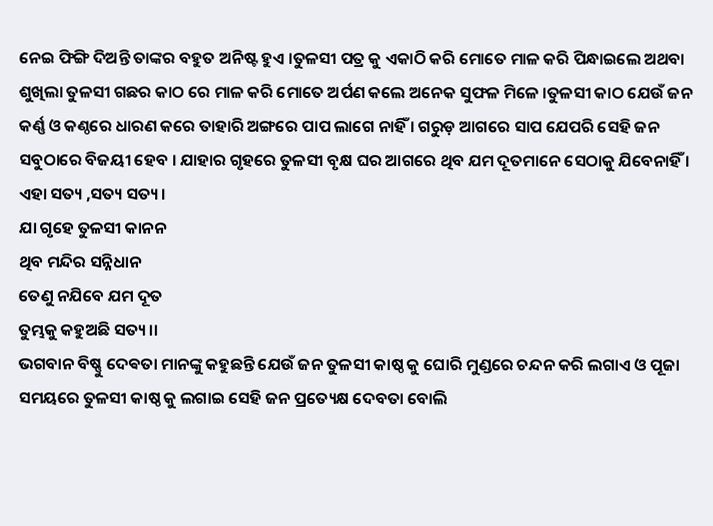ନେଇ ଫିଙ୍ଗି ଦିଅନ୍ତି ତାଙ୍କର ବହୁତ ଅନିଷ୍ଟ ହୁଏ ।ତୁଳସୀ ପତ୍ର କୁ ଏକାଠି କରି ମୋତେ ମାଳ କରି ପିନ୍ଧାଇଲେ ଅଥବା ଶୁଖିଲା ତୁଳସୀ ଗଛର କାଠ ରେ ମାଳ କରି ମୋତେ ଅର୍ପଣ କଲେ ଅନେକ ସୁଫଳ ମିଳେ ।ତୁଳସୀ କାଠ ଯେଉଁ ଜନ କର୍ଣ୍ଣ ଓ କଣ୍ଠରେ ଧାରଣ କରେ ତାହାରି ଅଙ୍ଗରେ ପାପ ଲାଗେ ନାହିଁ । ଗରୁଡ଼ ଆଗରେ ସାପ ଯେପରି ସେହି ଜନ ସବୁଠାରେ ବିଜୟୀ ହେବ । ଯାହାର ଗୃହରେ ତୁଳସୀ ବୃକ୍ଷ ଘର ଆଗରେ ଥିବ ଯମ ଦୂତମାନେ ସେଠାକୁ ଯିବେନାହିଁ । ଏହା ସତ୍ୟ ,ସତ୍ୟ ସତ୍ୟ ।
ଯା ଗୃହେ ତୁଳସୀ କାନନ
ଥିବ ମନ୍ଦିର ସନ୍ନିଧାନ
ତେଣୁ ନଯିବେ ଯମ ଦୂତ
ତୁମ୍ଭକୁ କହୁଅଛି ସତ୍ୟ ।।
ଭଗବାନ ବିଷ୍ଣୁ ଦେଵତା ମାନଙ୍କୁ କହୁଛନ୍ତି ଯେଉଁ ଜନ ତୁଳସୀ କାଷ୍ଠ କୁ ଘୋରି ମୁଣ୍ଡରେ ଚନ୍ଦନ କରି ଲଗାଏ ଓ ପୂଜା ସମୟରେ ତୁଳସୀ କାଷ୍ଠ କୁ ଲଗାଇ ସେହି ଜନ ପ୍ରତ୍ୟେକ୍ଷ ଦେବତା ବୋଲି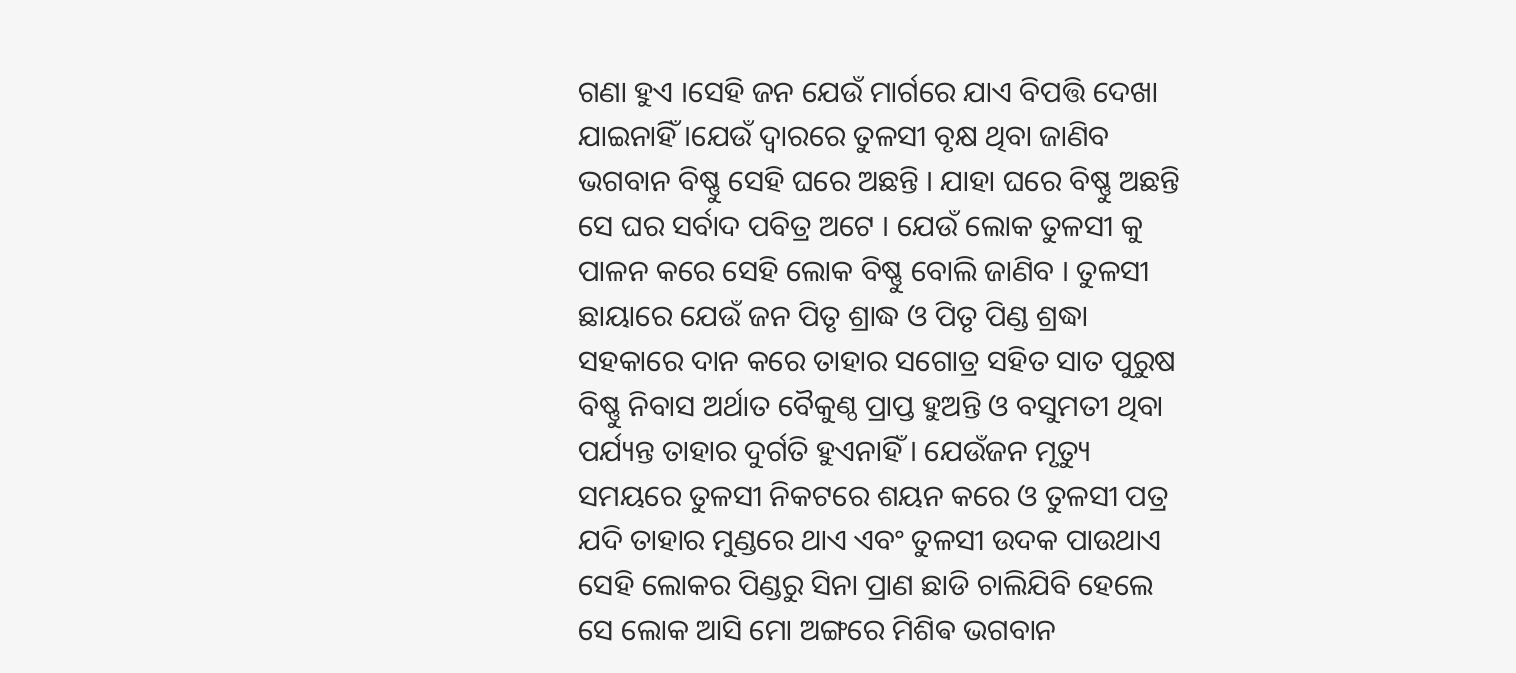ଗଣା ହୁଏ ।ସେହି ଜନ ଯେଉଁ ମାର୍ଗରେ ଯାଏ ବିପତ୍ତି ଦେଖା ଯାଇନାହିଁ ।ଯେଉଁ ଦ୍ୱାରରେ ତୁଳସୀ ବୃକ୍ଷ ଥିବା ଜାଣିବ ଭଗବାନ ବିଷ୍ଣୁ ସେହି ଘରେ ଅଛନ୍ତି । ଯାହା ଘରେ ବିଷ୍ଣୁ ଅଛନ୍ତି ସେ ଘର ସର୍ବାଦ ପବିତ୍ର ଅଟେ । ଯେଉଁ ଲୋକ ତୁଳସୀ କୁ ପାଳନ କରେ ସେହି ଲୋକ ବିଷ୍ଣୁ ବୋଲି ଜାଣିବ । ତୁଳସୀ ଛାୟାରେ ଯେଉଁ ଜନ ପିତୃ ଶ୍ରାଦ୍ଧ ଓ ପିତୃ ପିଣ୍ଡ ଶ୍ରଦ୍ଧା ସହକାରେ ଦାନ କରେ ତାହାର ସଗୋତ୍ର ସହିତ ସାତ ପୁରୁଷ ବିଷ୍ଣୁ ନିବାସ ଅର୍ଥାତ ବୈକୁଣ୍ଠ ପ୍ରାପ୍ତ ହୁଅନ୍ତି ଓ ବସୁମତୀ ଥିବା ପର୍ଯ୍ୟନ୍ତ ତାହାର ଦୁର୍ଗତି ହୁଏନାହିଁ । ଯେଉଁଜନ ମୃତ୍ୟୁ ସମୟରେ ତୁଳସୀ ନିକଟରେ ଶୟନ କରେ ଓ ତୁଳସୀ ପତ୍ର ଯଦି ତାହାର ମୁଣ୍ଡରେ ଥାଏ ଏବଂ ତୁଳସୀ ଉଦକ ପାଉଥାଏ ସେହି ଲୋକର ପିଣ୍ଡରୁ ସିନା ପ୍ରାଣ ଛାଡି ଚାଲିଯିବି ହେଲେ ସେ ଲୋକ ଆସି ମୋ ଅଙ୍ଗରେ ମିଶିଵ ଭଗବାନ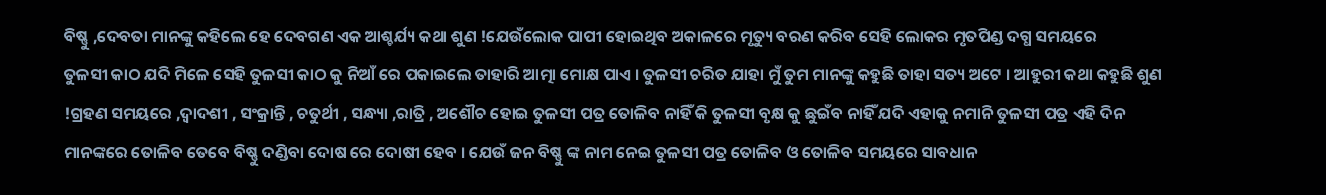ବିଷ୍ଣୁ ,ଦେବତା ମାନଙ୍କୁ କହିଲେ ହେ ଦେବଗଣ ଏକ ଆଶ୍ଚର୍ଯ୍ୟ କଥା ଶୁଣ !ଯେଉଁଲୋକ ପାପୀ ହୋଇଥିବ ଅକାଳରେ ମୃତ୍ୟୁ ବରଣ କରିବ ସେହି ଲୋକର ମୃତପିଣ୍ଡ ଦଗ୍ଧ ସମୟରେ
ତୁଳସୀ କାଠ ଯଦି ମିଳେ ସେହି ତୁଳସୀ କାଠ କୁ ନିଆଁ ରେ ପକାଇଲେ ତାହାରି ଆତ୍ମା ମୋକ୍ଷ ପାଏ । ତୁଳସୀ ଚରିତ ଯାହା ମୁଁ ତୁମ ମାନଙ୍କୁ କହୁଛି ତାହା ସତ୍ୟ ଅଟେ । ଆହୁରୀ କଥା କହୁଛି ଶୁଣ !ଗ୍ରହଣ ସମୟରେ ,ଦ୍ଵାଦଶୀ , ସଂକ୍ରାନ୍ତି , ଚତୁର୍ଥୀ , ସନ୍ଧ୍ୟା ,ରାତ୍ରି , ଅଶୌଚ ହୋଇ ତୁଳସୀ ପତ୍ର ତୋଳିବ ନାହିଁ କି ତୁଳସୀ ବୃକ୍ଷ କୁ ଛୁଇଁବ ନାହିଁ ଯଦି ଏହାକୁ ନମାନି ତୁଳସୀ ପତ୍ର ଏହି ଦିନ ମାନଙ୍କରେ ତୋଳିବ ତେବେ ବିଷ୍ଣୁ ଦଣ୍ଡିବା ଦୋଷ ରେ ଦୋଷୀ ହେବ । ଯେଉଁ ଜନ ବିଷ୍ଣୁ ଙ୍କ ନାମ ନେଇ ତୁଳସୀ ପତ୍ର ତୋଳିବ ଓ ତୋଳିବ ସମୟରେ ସାବଧାନ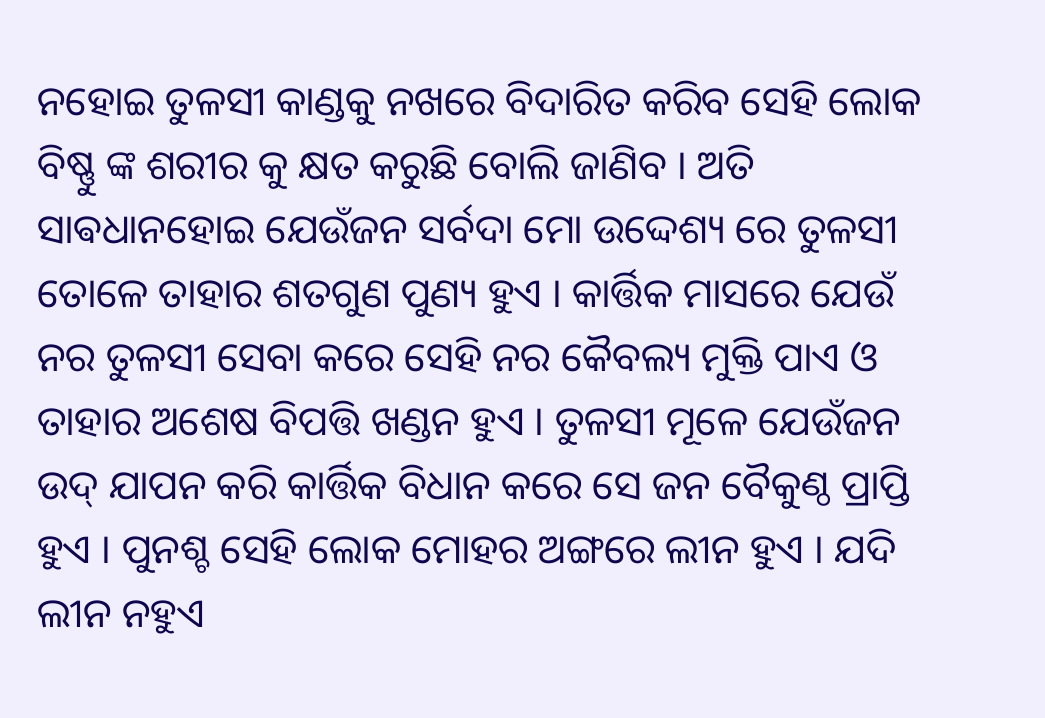ନହୋଇ ତୁଳସୀ କାଣ୍ଡକୁ ନଖରେ ବିଦାରିତ କରିବ ସେହି ଲୋକ ବିଷ୍ଣୁ ଙ୍କ ଶରୀର କୁ କ୍ଷତ କରୁଛି ବୋଲି ଜାଣିବ । ଅତି ସାଵଧାନହୋଇ ଯେଉଁଜନ ସର୍ବଦା ମୋ ଉଦ୍ଦେଶ୍ୟ ରେ ତୁଳସୀ ତୋଳେ ତାହାର ଶତଗୁଣ ପୁଣ୍ୟ ହୁଏ । କାର୍ତ୍ତିକ ମାସରେ ଯେଉଁ ନର ତୁଳସୀ ସେବା କରେ ସେହି ନର କୈବଲ୍ୟ ମୁକ୍ତି ପାଏ ଓ ତାହାର ଅଶେଷ ବିପତ୍ତି ଖଣ୍ଡନ ହୁଏ । ତୁଳସୀ ମୂଳେ ଯେଉଁଜନ ଉଦ୍ ଯାପନ କରି କାର୍ତ୍ତିକ ବିଧାନ କରେ ସେ ଜନ ବୈକୁଣ୍ଠ ପ୍ରାପ୍ତି ହୁଏ । ପୁନଶ୍ଚ ସେହି ଲୋକ ମୋହର ଅଙ୍ଗରେ ଲୀନ ହୁଏ । ଯଦି ଲୀନ ନହୁଏ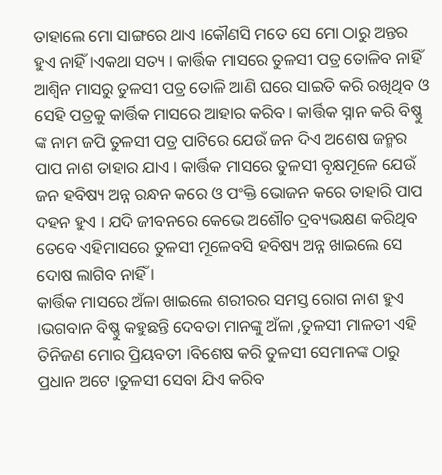ତାହାଲେ ମୋ ସାଙ୍ଗରେ ଥାଏ ।କୌଣସି ମତେ ସେ ମୋ ଠାରୁ ଅନ୍ତର ହୁଏ ନାହିଁ ।ଏକଥା ସତ୍ୟ । କାର୍ତ୍ତିକ ମାସରେ ତୁଳସୀ ପତ୍ର ତୋଳିବ ନାହିଁ ଆଶ୍ଵିନ ମାସରୁ ତୁଳସୀ ପତ୍ର ତୋଳି ଆଣି ଘରେ ସାଇତି କରି ରଖିଥିବ ଓ ସେହି ପତ୍ରକୁ କାର୍ତ୍ତିକ ମାସରେ ଆହାର କରିବ । କାର୍ତ୍ତିକ ସ୍ନାନ କରି ବିଷ୍ଣୁ ଙ୍କ ନାମ ଜପି ତୁଳସୀ ପତ୍ର ପାଟିରେ ଯେଉଁ ଜନ ଦିଏ ଅଶେଷ ଜନ୍ମର ପାପ ନାଶ ତାହାର ଯାଏ । କାର୍ତ୍ତିକ ମାସରେ ତୁଳସୀ ବୃକ୍ଷମୂଳେ ଯେଉଁ ଜନ ହବିଷ୍ୟ ଅନ୍ନ ରନ୍ଧନ କରେ ଓ ପଂକ୍ତି ଭୋଜନ କରେ ତାହାରି ପାପ ଦହନ ହୁଏ । ଯଦି ଜୀବନରେ କେଭେ ଅଶୌଚ ଦ୍ରବ୍ୟଭକ୍ଷଣ କରିଥିବ ତେବେ ଏହିମାସରେ ତୁଳସୀ ମୂଳେବସି ହବିଷ୍ୟ ଅନ୍ନ ଖାଇଲେ ସେ ଦୋଷ ଲାଗିବ ନାହିଁ ।
କାର୍ତ୍ତିକ ମାସରେ ଅଁଳା ଖାଇଲେ ଶରୀରର ସମସ୍ତ ରୋଗ ନାଶ ହୁଏ ।ଭଗବାନ ବିଷ୍ଣୁ କହୁଛନ୍ତି ଦେବତା ମାନଙ୍କୁ ଅଁଳା ,ତୁଳସୀ ମାଳତୀ ଏହି ତିନିଜଣ ମୋର ପ୍ରିୟବତୀ ।ବିଶେଷ କରି ତୁଳସୀ ସେମାନଙ୍କ ଠାରୁ ପ୍ରଧାନ ଅଟେ ।ତୁଳସୀ ସେବା ଯିଏ କରିବ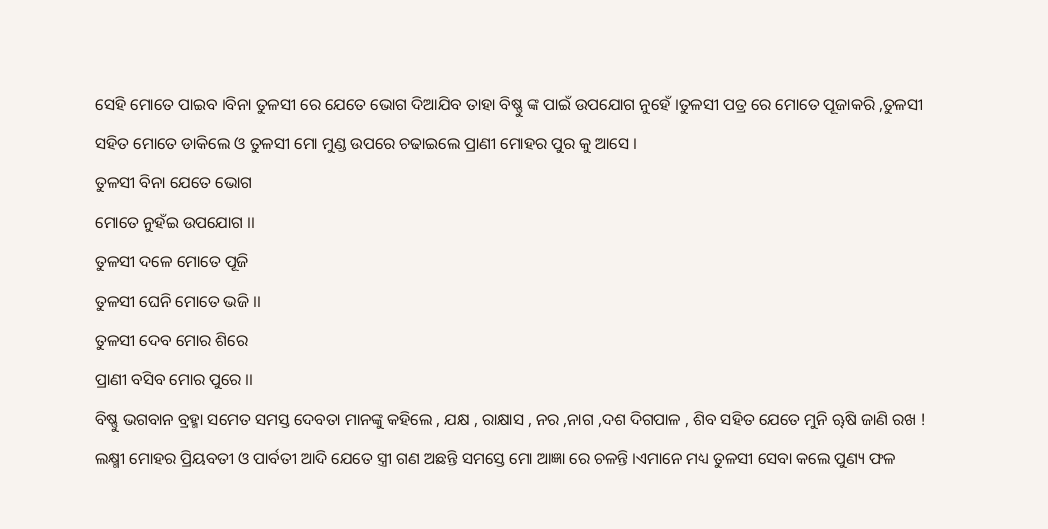ସେହି ମୋତେ ପାଇବ ।ବିନା ତୁଳସୀ ରେ ଯେତେ ଭୋଗ ଦିଆଯିବ ତାହା ବିଷ୍ଣୁ ଙ୍କ ପାଇଁ ଉପଯୋଗ ନୁହେଁ ।ତୁଳସୀ ପତ୍ର ରେ ମୋତେ ପୂଜାକରି ,ତୁଳସୀ ସହିତ ମୋତେ ଡାକିଲେ ଓ ତୁଳସୀ ମୋ ମୁଣ୍ଡ ଉପରେ ଚଢାଇଲେ ପ୍ରାଣୀ ମୋହର ପୁର କୁ ଆସେ ।
ତୁଳସୀ ବିନା ଯେତେ ଭୋଗ
ମୋତେ ନୁହଁଇ ଉପଯୋଗ ।।
ତୁଳସୀ ଦଳେ ମୋତେ ପୂଜି
ତୁଳସୀ ଘେନି ମୋତେ ଭଜି ।।
ତୁଳସୀ ଦେବ ମୋର ଶିରେ
ପ୍ରାଣୀ ବସିବ ମୋର ପୁରେ ।।
ବିଷ୍ଣୁ ଭଗବାନ ବ୍ରହ୍ମା ସମେତ ସମସ୍ତ ଦେବତା ମାନଙ୍କୁ କହିଲେ , ଯକ୍ଷ , ରାକ୍ଷାସ , ନର ,ନାଗ ,ଦଶ ଦିଗପାଳ , ଶିବ ସହିତ ଯେତେ ମୁନି ୠଷି ଜାଣି ରଖ ! ଲକ୍ଷ୍ମୀ ମୋହର ପ୍ରିୟବତୀ ଓ ପାର୍ବତୀ ଆଦି ଯେତେ ସ୍ତ୍ରୀ ଗଣ ଅଛନ୍ତି ସମସ୍ତେ ମୋ ଆଜ୍ଞା ରେ ଚଳନ୍ତି ।ଏମାନେ ମଧ୍ୟ ତୁଳସୀ ସେବା କଲେ ପୁଣ୍ୟ ଫଳ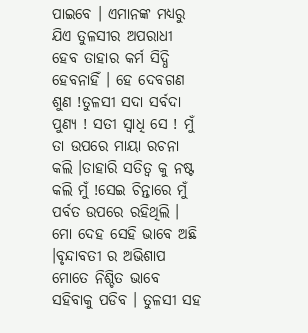ପାଇବେ । ଏମାନଙ୍କ ମଧ୍ୟରୁ ଯିଏ ତୁଳସୀର ଅପରାଧୀ ହେବ ତାହାର କର୍ମ ସିଦ୍ଧି ହେବନାହିଁ । ହେ ଦେବଗଣ ଶୁଣ !ତୁଳସୀ ସଦା ସର୍ବଦା ପୁଣ୍ୟ ! ସତୀ ସ୍ବାଧି ସେ ! ମୁଁ ତା ଉପରେ ମାୟା ରଚନା କଲି ।ତାହାରି ସତିତ୍ୱ କୁ ନଷ୍ଟ କଲି ମୁଁ !ସେଇ ଚିନ୍ତାରେ ମୁଁ ପର୍ବତ ଉପରେ ରହିଥିଲି ।
ମୋ ଦେହ ସେହି ଭାବେ ଅଛି ।ବୃନ୍ଦାବତୀ ର ଅଭିଶାପ ମୋତେ ନିଶ୍ଚିତ ଭାବେ ସହିବାକୁ ପଡିବ । ତୁଳସୀ ସହ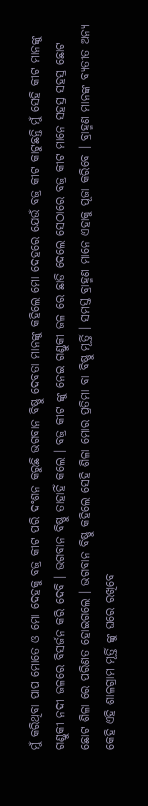ମୁଁ କରିଥିବା ପାପ ମୋତେ ଓ ମୋ ଦେହକୁ ବଜ୍ର କୀଟ ପରି ଦଂଶନ କରୁଛି ଭଗବାନ ବିଷ୍ଣୁ ଦେବତା ମାନଙ୍କୁ କହିଲେ ମୋ ଦେହରେ ଯେଉଁ ବଜ୍ର କୀଟ କାଟୁଛନ୍ତି ମୁଁ ସେହି କୀଟ ମାନଙ୍କୁ ଗଣ୍ଡୁକୀ ନଦୀ ଜଳରେ ବିସର୍ଜନ କରି ଦେବି । ଭଗବାନ ବିଷ୍ଣୁ ତାହାହିଁ କଲେ । ବଜ୍ର କୀଟ ଙ୍କୁ ନେଇ ଗଣ୍ଡୁକୀ ଜଳ ରେ ଛାଡି ଦେଲେ ସେଠାରେ ବଜ୍ର କୀଟ ମାନେ ସହସ୍ର ସହସ୍ର ଛୋଟ ଛୋଟ ଶିଳା ରେ ପରିଣତ ହୋଇଗଲେ । ଭଗବାନ ବିଷ୍ଣୁ କହିଲେ ସେହି ଶିଳା ମୋର ପ୍ରତିମା ବା ବିଷ୍ଣୁ ମୂର୍ତ୍ତି । ସମସ୍ତ ବ୍ରାହ୍ମଣ ମାନେ ଏହାକୁ ପୂଜା କରିବେ । ବ୍ରାହ୍ମଣ ମାନଙ୍କ ବ୍ୟତୀତ ଅନ୍ୟ କେହି ଏହି ଶାଳଗ୍ରାମ ମୂର୍ତ୍ତି ଙ୍କୁ ଘରେ ରଖିବେ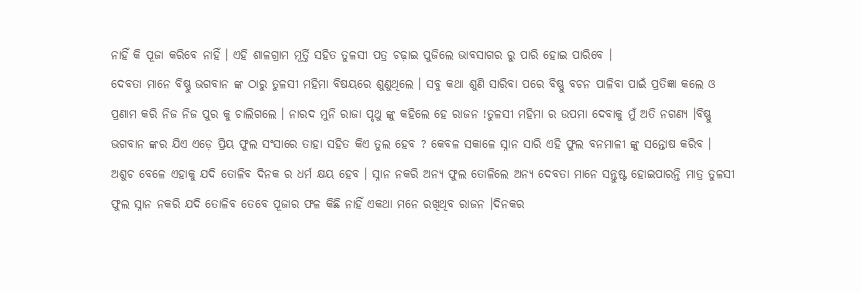ନାହିଁ କି ପୂଜା କରିବେ ନାହିଁ । ଏହି ଶାଳଗ୍ରାମ ମୂର୍ତ୍ତି ସହିତ ତୁଳସୀ ପତ୍ର ଚଢ଼ାଇ ପୁଜିଲେ ଭାବସାଗର ରୁ ପାରି ହୋଇ ପାରିବେ ।
ଦେବତା ମାନେ ବିଷ୍ଣୁ ଭଗବାନ ଙ୍କ ଠାରୁ ତୁଳସୀ ମହିମା ବିଷୟରେ ଶୁଣୁଥିଲେ । ସବୁ କଥା ଶୁଣି ସାରିବା ପରେ ବିଷ୍ଣୁ ବଚନ ପାଳିବା ପାଇଁ ପ୍ରତିଜ୍ଞା କଲେ ଓ ପ୍ରଣାମ କରି ନିଜ ନିଜ ପୁର କୁ ଚାଲିଗଲେ । ନାରଦ ମୁନି ରାଜା ପୃଥୁ ଙ୍କୁ କହିଲେ ହେ ରାଜନ !ତୁଳସୀ ମହିମା ର ଉପମା ଦେବାକୁ ମୁଁ ଅତି ନଗଣ୍ୟ ।ବିଷ୍ଣୁ ଭଗବାନ ଙ୍କର ଯିଏ ଏଡ଼େ ପ୍ରିୟ ଫୁଲ ସଂସାରେ ତାହା ସହିତ କିଏ ତୁଲ ହେବ ? କେବଳ ସକାଳେ ସ୍ନାନ ସାରି ଏହି ଫୁଲ ବନମାଳୀ ଙ୍କୁ ସନ୍ତୋଷ କରିବ । ଅଶୁଚ ବେଳେ ଏହାକୁ ଯଦି ତୋଳିବ ଦିନକ ର ଧର୍ମ କ୍ଷୟ ହେବ । ସ୍ନାନ ନକରି ଅନ୍ୟ ଫୁଲ ତୋଳିଲେ ଅନ୍ୟ ଦେବତା ମାନେ ସନ୍ତୁଷ୍ଟ ହୋଇପାରନ୍ତି ମାତ୍ର ତୁଳସୀ ଫୁଲ ସ୍ନାନ ନକରି ଯଦି ତୋଳିବ ତେବେ ପୂଜାର ଫଳ କିଛି ନାହିଁ ଏକଥା ମନେ ରଖିଥିବ ରାଜନ ।ଦିନକର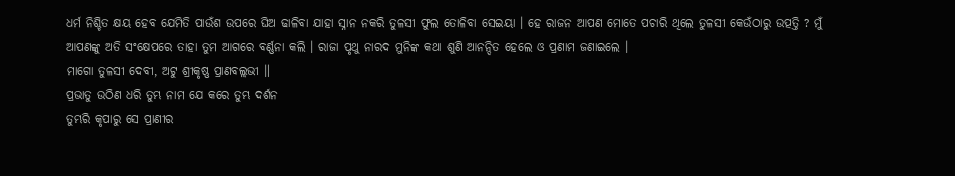ଧର୍ମ ନିଶ୍ଚିତ କ୍ଷୟ ହେବ ଯେମିତି ପାଉଁଶ ଉପରେ ଘିଅ ଢାଳିବା ଯାହା ସ୍ନାନ ନକରି ତୁଳସୀ ଫୁଲ ତୋଳିବା ସେଇୟା । ହେ ରାଜନ ଆପଣ ମୋତେ ପଚାରି ଥିଲେ ତୁଳସୀ କେଉଁଠାରୁ ଉତ୍ପତ୍ତି ? ମୁଁ ଆପଣଙ୍କୁ ଅତି ସଂକ୍ଷେପରେ ତାହା ତୁମ ଆଗରେ ବର୍ଣ୍ଣନା କଲି । ରାଜା ପୃଥୁ ନାରଦ ମୁନିଙ୍କ କଥା ଶୁଣି ଆନନ୍ଦିତ ହେଲେ ଓ ପ୍ରଣାମ ଜଣାଇଲେ ।
ମାଗୋ ତୁଳସୀ ଦେବୀ, ଅଟୁ ଶ୍ରୀକୃଷ୍ଣ ପ୍ରାଣବଲ୍ଲଭୀ ॥
ପ୍ରଭାତୁ ଉଠିଣ ଧରି ତୁମ୍ଭ ନାମ ଯେ କରେ ତୁମ୍ଭ ଦର୍ଶନ
ତୁମ୍ଭରି କୃପାରୁ ସେ ପ୍ରାଣୀର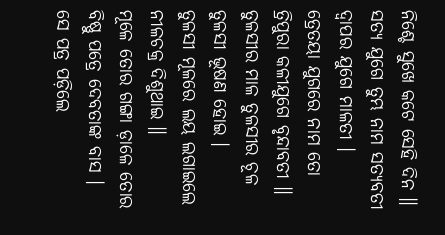ନିଶ୍ଚେ ସୁଖେ କଟେ ସେହି ଦିନ ॥
ସତ୍ୟ ଯୁଗେ ତୁମ୍ଭ ନାମ ସତ୍ୟବତୀ ଦ୍ୱାପର ଯୁଗେ ମାଳତୀ ।
ତ୍ରେତୟା ଯୁଗରେ ନାମ ତୋ ତ୍ରିପୁରା କଳୀଯୁଗେ ବୃନ୍ଦାବତୀ ॥
ତୁଳସୀର ମାଳ ତୁଳସୀର ଚୂଳ ତୁଳସୀ ଭୂଷଣ ହୋଇ ।
ତୁଳସୀ ମୂଳରେ ଲୟ ଲଗାଇଲେ ନୀଳଚକ୍ର ଦିଶୁଥାଇ ॥
ମୂଳେ ତୋର ଗଙ୍ଗା ଡ଼ାଳେ ତୋର ବିଷ୍ଣୁ ପତ୍ରେ ଦେବତାଙ୍କ ବାସ ।
ସେ ପତ୍ର ପଡ଼ିଲେ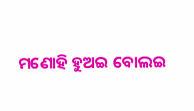ମଣୋହି ହୁଅଇ ବୋଲଇ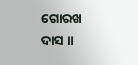ଗୋରଖ ଦାସ ॥